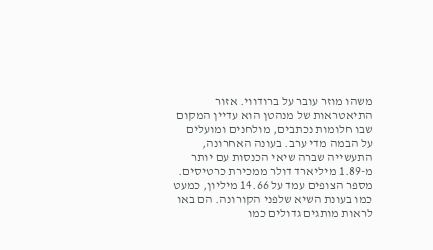משהו מוזר עובר על ברודווי. אזור התיאטראות של מנהטן הוא עדיין המקום שבו חלומות נכתבים, מולחנים ומועלים על הבמה מדי ערב. בעונה האחרונה, התעשייה שברה שיאי הכנסות עם יותר מ-1.89 מיליארד דולר ממכירת כרטיסים. מספר הצופים עמד על 14.66 מיליון, כמעט כמו בעונת השיא שלפני הקורונה. הם באו לראות מותגים גדולים כמו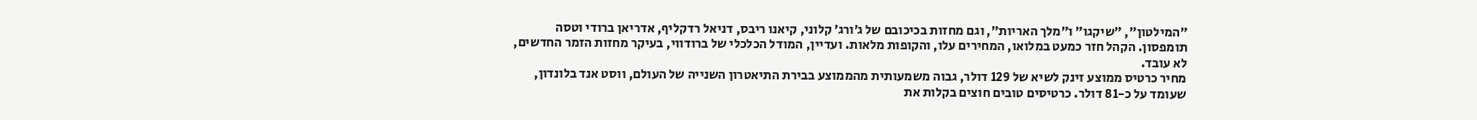״המילטון״, ״שיקגו״ ו״מלך האריות״, וגם מחזות בכיכובם של ג׳ורג׳ קלוני, קיאנו ריבס, דניאל רדקליף, אדריאן ברודי וטסה תומפסון. הקהל חזר כמעט במלואו, המחירים עלו, והקופות מלאות. ועדיין, המודל הכלכלי של ברודווי, בעיקר מחזות הזמר החדשים, לא עובד.
מחיר כרטיס ממוצע זינק לשיא של 129 דולר, גבוה משמעותית מהממוצע בבירת התיאטרון השנייה של העולם, ווסט אנד בלונדון, שעומד על כ-81 דולר. כרטיסים טובים חוצים בקלות את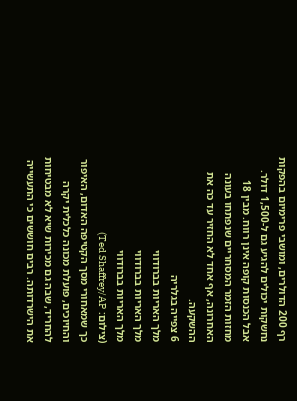רף 200 הדולרים, ומושבי פרימיום בהפקות נחשקות יכולים להגיע גם ל-1,500 דולר. אבל הכנסות קופה אינן רווח. מבין 18 מחזות הזמר המסחריים שנפתחו בעונה האחרונה, אף אחד לא החזיר עד כה את ההשקעה.
6 צפייה בגלריה
מלך האריות בברודווי
מלך האריות בברודווי
מלך האריות בברודווי
(צילום: Ted Shaffrey/AP)
כך שמאחורי מסך הקטיפה האדום, האיפור והחיוכים, פועלת מכונה כלכלית יקרה להחריד, שבה גם מכירות שיא לא מבטיחות את הישרדותה. רבים חוששים כי התעשייה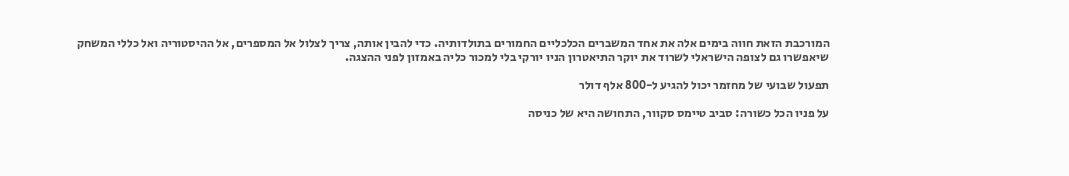המורכבת הזאת חווה בימים אלה את אחד המשברים הכלכליים החמורים בתולדותיה. כדי להבין אותה, צריך לצלול אל המספרים, אל ההיסטוריה ואל כללי המשחק שיאפשרו גם לצופה הישראלי לשרוד את יוקר התיאטרון הניו יורקי בלי למכור כליה באמזון לפני ההצגה.

תפעול שבועי של מחזמר יכול להגיע ל-800 אלף דולר

על פניו הכל כשורה: סביב טיימס סקוור, התחושה היא של כניסה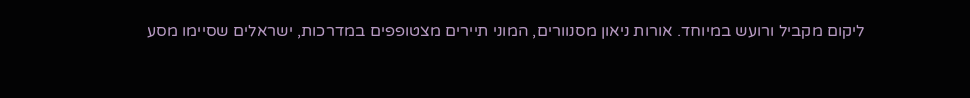ליקום מקביל ורועש במיוחד. אורות ניאון מסנוורים, המוני תיירים מצטופפים במדרכות, ישראלים שסיימו מסע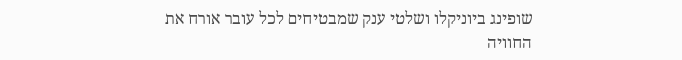שופינג ביוניקלו ושלטי ענק שמבטיחים לכל עובר אורח את החוויה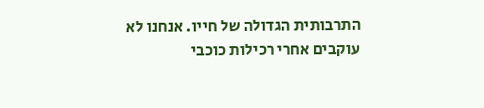התרבותית הגדולה של חייו. אנחנו לא עוקבים אחרי רכילות כוכבי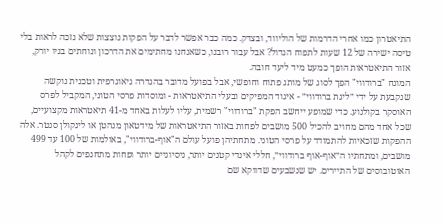התיאטרון כמו אחרי הדרמות של הוליווד, ובצדק. כמה כבר אפשר לדבר על הפקות נוצצות שלא נזכה לראות בלי טיסה ישירה של 12 שעות לתפוח הגדול? אבל עבור רובנו, כשאנחנו מחתימים את הדרכון ונוחתים בניו יורק, אזור התיאטראות הופך כמעט מיד ליעד חובה.
המונח "ברודווי" הפך לסוג של מותג פתוח וחופשי, אבל בפועל מדובר בהגדרה גיאוגרפית וטכנית נוקשה שנקבעת על ידי ״ליגת ברודווי״ - איגוד המפיקים ובעלי התיאטראות - ומוסדות פרסי הטוני, המקביל לפרס האוסקר בקולנוע. כדי שמופע ייחשב הפקת "ברודווי" רשמית, עליו לעלות באחד מ-41 תיאטראות מקצועיים, שכל אחד מהם מחויב להכיל 500 מושבים לפחות באזור התיאטראות של מידטאון מנהטן או לינקולן סנטר. אלה ההפקות שזכאיות להתמודד על פרסי הטוני. מתחתיהן פועל עולם ה"אוף-ברודווי", באולמות של 100 עד 499 מושבים, ומתחתיו ה״אוף-אוף ברודווי״, חללי אינדי קטנים יותר, ניסיוניים יותר ופחות מתחנפים לקהל האוטובוסים של התיירים. יש שנשבעים שדווקא שם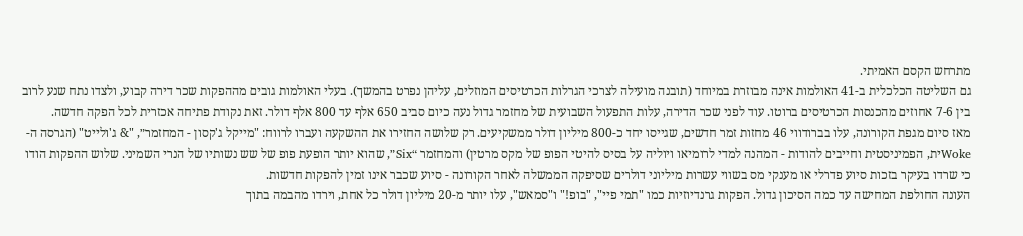מתרחש הקסם האמיתי.
גם השליטה הכלכלית ב-41 האולמות אינה מבוזרת במיוחד (תובנה מועילה לצרכי הגרלות הכרטיסים המוזלים, עליהן נפרט בהמשך). בעלי האולמות גובים מההפקות שכר דירה קבוע, ולצדו נתח שנע לרוב בין 7-6 אחוזים מהכנסות הכרטיסים ברוטו. עוד לפני שכר הדירה, עלות התפעול השבועית של מחזמר גדול נעה כיום סביב 650 אלף עד 800 אלף דולר. זאת נקודת פתיחה אכזרית לכל הפקה חדשה.
מאז סיום מגפת הקורונה, עלו בברודווי 46 מחזות זמר חדשים, שגייסו יחד כ-800 מיליון דולר ממשקיעים. רק שלושה החזירו את ההשקעה ועברו לרווח: "מייקל ג'קסון - המחזמר״, "& ג'ולייט" (הגרסה ה-Wokeית, הפמיניסטית וחייבים להודות - המהנה למדי לרומיאו ויוליה על בסיס להיטי הפופ של מקס מרטין) והמחזמר “Six״, שהוא יותר הופעת פופ של שש נשותיו של הנרי השמיני. שלוש ההפקות הודו כי שרדו בעיקר בזכות סיוע פדרלי או מענקי מס בשווי עשרות מיליוני דולרים שסיפקה הממשלה לאחר הקורונה - סיוע שכבר אינו זמין להפקות חדשות.
העונה החולפת המחישה עד כמה הסיכון גדול. הפקות גרנדיוזיות כמו "תמי פיי", "בופ!" ו"סמאש", עלו יותר מ-20 מיליון דולר כל אחת, וירדו מהבמה בתוך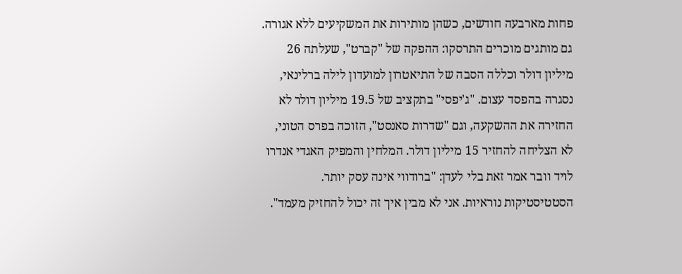פחות מארבעה חודשים, כשהן מותירות את המשקיעים ללא אגורה. גם מותגים מוכרים התרסקו: ההפקה של "קברט", שעלתה 26 מיליון דולר וכללה הסבה של התיאטרון למועדון לילה ברלינאי, נסגרה בהפסד עצום. "ג'יפסי" בתקציב של 19.5 מיליון דולר לא החזירה את ההשקעה, וגם "שדרות סאנסט", הזוכה בפרס הטוני, לא הצליחה להחזיר 15 מיליון דולר. המלחין והמפיק האגדי אנדרו לויד וובר אמר זאת בלי לעדן: "ברודווי אינה עסק יותר. הסטטיסטיקות נוראיות. אני לא מבין איך זה יכול להחזיק מעמד".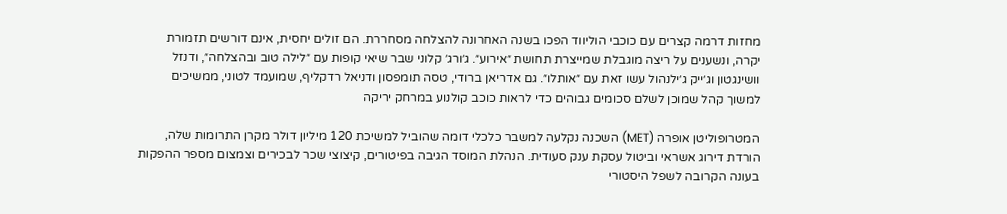מחזות דרמה קצרים עם כוכבי הוליווד הפכו בשנה האחרונה להצלחה מסחררת. הם זולים יחסית, אינם דורשים תזמורת יקרה, ונשענים על ריצה מוגבלת שמייצרת תחושת ״אירוע״. ג׳ורג׳ קלוני שבר שיאי קופות עם ״לילה טוב ובהצלחה״, ודנזל וושינגטון וג׳ייק ג׳ילנהול עשו זאת עם ״אותלו״. גם אדריאן ברודי, טסה תומפסון ודניאל רדקליף, שמועמד לטוני, ממשיכים למשוך קהל שמוכן לשלם סכומים גבוהים כדי לראות כוכב קולנוע במרחק יריקה

המטרופוליטן אופרה (MET) השכנה נקלעה למשבר כלכלי דומה שהוביל למשיכת 120 מיליון דולר מקרן התרומות שלה, הורדת דירוג אשראי וביטול עסקת ענק סעודית. הנהלת המוסד הגיבה בפיטורים, קיצוצי שכר לבכירים וצמצום מספר ההפקות בעונה הקרובה לשפל היסטורי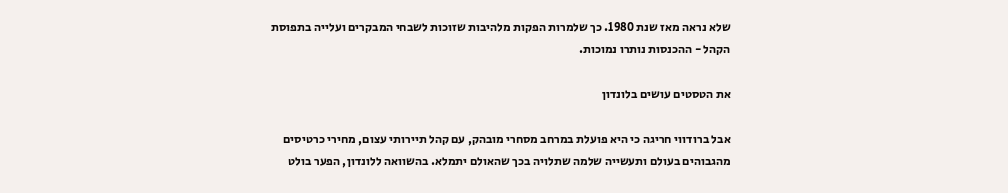שלא נראה מאז שנת 1980. כך שלמרות הפקות מלהיבות שזוכות לשבחי המבקרים ועלייה בתפוסת הקהל - ההכנסות נותרו נמוכות.

את הטסטים עושים בלונדון

אבל ברודווי חריגה כי היא פועלת במרחב מסחרי מובהק, עם קהל תיירותי עצום, מחירי כרטיסים מהגבוהים בעולם ותעשייה שלמה שתלויה בכך שהאולם יתמלא. בהשוואה ללונדון, הפער בולט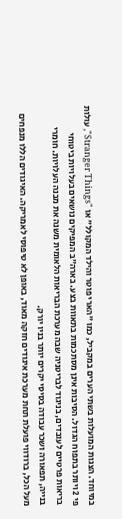במיוחד. הצגות המועלות בשתי הערים במקביל, כמו "הארי פוטר והילד המקולל" או "Stranger Things", עולות פי 2 ויותר בתפוח הגדול. הסיבות אינן מסתכמות בתאוות בצע. בארה"ב המפיקים נושאים בעלויות ביטוחי בריאות פרטיים לעובדים, בניגוד לבריטניה שבה מערכת הבריאות הלאומית משנה את מבנה העלויות. חומרי בנייה, תפאורה ושכר עבודה בסיסי יקרים יותר בניו יורק.
מעל הכל, ברודווי פועלת תחת מערכת איגודים חזקה מאוד, באופן לא טיפוסי לאמריקה. האיגודים הללו מנפחים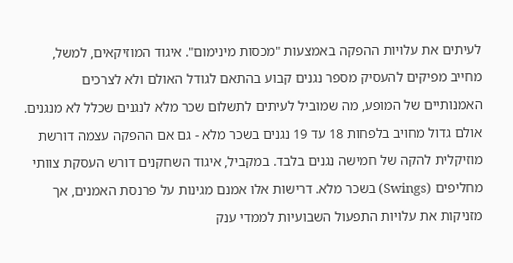לעיתים את עלויות ההפקה באמצעות "מכסות מינימום". איגוד המוזיקאים, למשל, מחייב מפיקים להעסיק מספר נגנים קבוע בהתאם לגודל האולם ולא לצרכים האמנותיים של המופע, מה שמוביל לעיתים לתשלום שכר מלא לנגנים שכלל לא מנגנים. אולם גדול מחויב בלפחות 18 עד 19 נגנים בשכר מלא - גם אם ההפקה עצמה דורשת מוזיקלית להקה של חמישה נגנים בלבד. במקביל, איגוד השחקנים דורש העסקת צוותי מחליפים (Swings) בשכר מלא. דרישות אלו אמנם מגינות על פרנסת האמנים, אך מזניקות את עלויות התפעול השבועיות לממדי ענק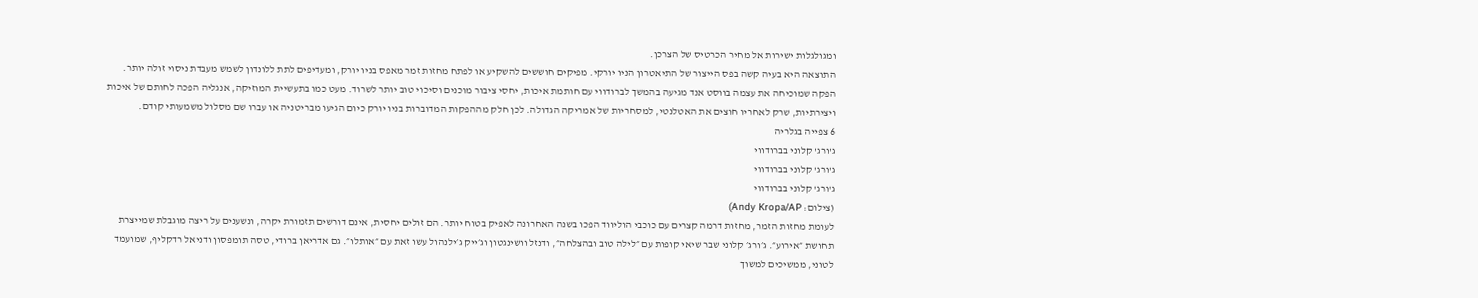ומגולגלות ישירות אל מחיר הכרטיס של הצרכן.
התוצאה היא בעיה קשה בפס הייצור של התיאטרון הניו יורקי. מפיקים חוששים להשקיע או לפתח מחזות זמר מאפס בניו יורק, ומעדיפים לתת ללונדון לשמש מעבדת ניסוי זולה יותר. הפקה שמוכיחה את עצמה בווסט אנד מגיעה בהמשך לברודווי עם חותמת איכות, יחסי ציבור מוכנים וסיכוי טוב יותר לשרוד. מעט כמו בתעשיית המוזיקה, אנגליה הפכה לחותם של איכות ויצירתיות, שרק לאחריו חוצים את האטלנטי, למסחריות של אמריקה הגדולה. לכן חלק מההפקות המדוברות בניו יורק כיום הגיעו מבריטניה או עברו שם מסלול משמעותי קודם.
6 צפייה בגלריה
ג'ורג' קלוני בברודווי
ג'ורג' קלוני בברודווי
ג'ורג' קלוני בברודווי
(צילום: Andy Kropa/AP)
לעומת מחזות הזמר, מחזות דרמה קצרים עם כוכבי הוליווד הפכו בשנה האחרונה לאפיק בטוח יותר. הם זולים יחסית, אינם דורשים תזמורת יקרה, ונשענים על ריצה מוגבלת שמייצרת תחושת ״אירוע״. ג׳ורג׳ קלוני שבר שיאי קופות עם ״לילה טוב ובהצלחה״, ודנזל וושינגטון וג׳ייק ג׳ילנהול עשו זאת עם ״אותלו״. גם אדריאן ברודי, טסה תומפסון ודניאל רדקליף, שמועמד לטוני, ממשיכים למשוך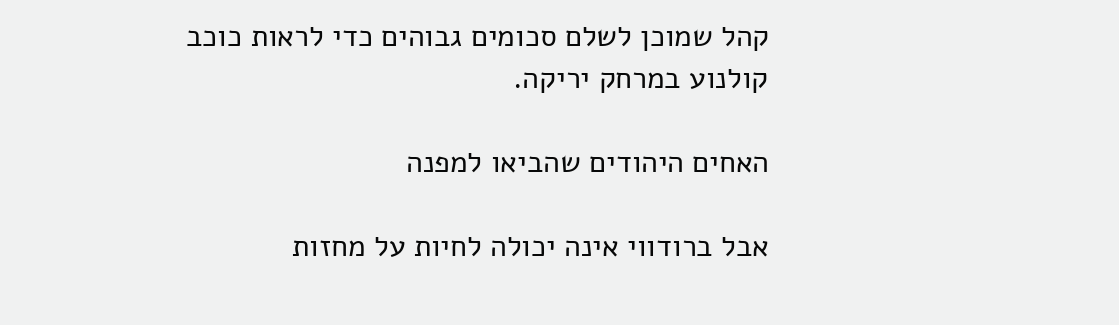קהל שמוכן לשלם סכומים גבוהים כדי לראות כוכב קולנוע במרחק יריקה.

האחים היהודים שהביאו למפנה

אבל ברודווי אינה יכולה לחיות על מחזות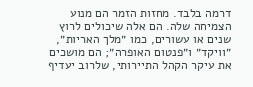דרמה בלבד. מחזות הזמר הם מנוע הצמיחה שלה. הם אלה שיכולים לרוץ שנים או עשורים, כמו ״מלך האריות״, ״וויקד״ ו״פנטום האופרה״; הם מושכים את עיקר הקהל התיירותי, שלרוב יעדיף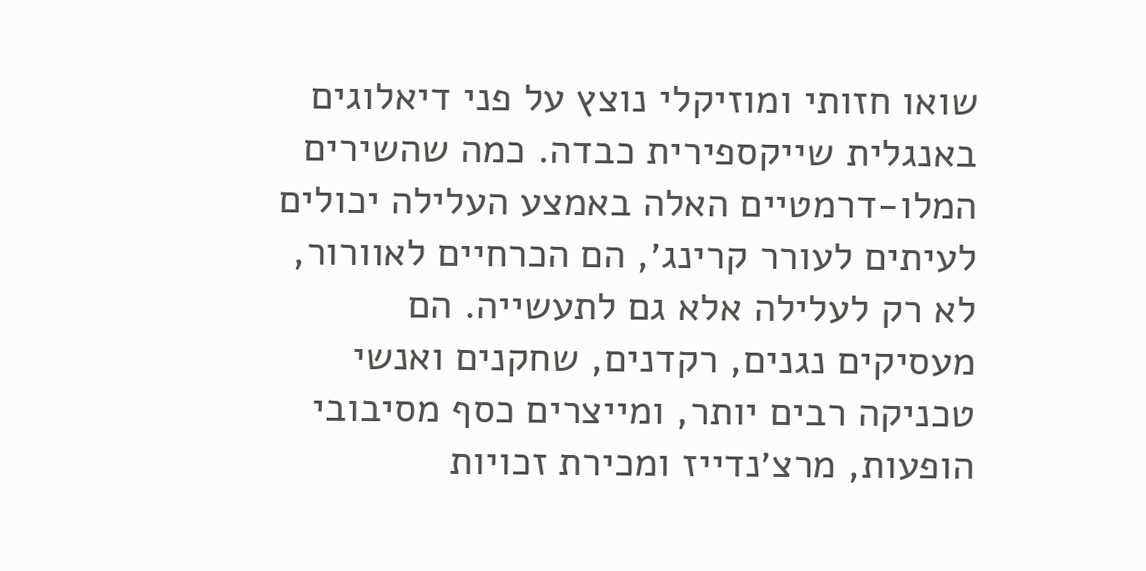שואו חזותי ומוזיקלי נוצץ על פני דיאלוגים באנגלית שייקספירית כבדה. כמה שהשירים המלו-דרמטיים האלה באמצע העלילה יכולים לעיתים לעורר קרינג׳, הם הכרחיים לאוורור, לא רק לעלילה אלא גם לתעשייה. הם מעסיקים נגנים, רקדנים, שחקנים ואנשי טכניקה רבים יותר, ומייצרים כסף מסיבובי הופעות, מרצ׳נדייז ומכירת זכויות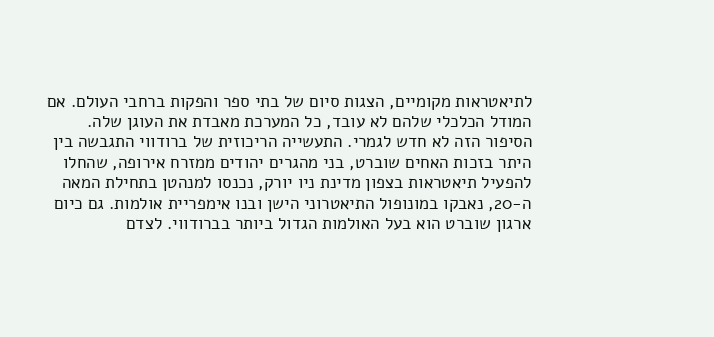לתיאטראות מקומיים, הצגות סיום של בתי ספר והפקות ברחבי העולם. אם המודל הכלכלי שלהם לא עובד, כל המערכת מאבדת את העוגן שלה.
הסיפור הזה לא חדש לגמרי. התעשייה הריכוזית של ברודווי התגבשה בין היתר בזכות האחים שוברט, בני מהגרים יהודים ממזרח אירופה, שהחלו להפעיל תיאטראות בצפון מדינת ניו יורק, נכנסו למנהטן בתחילת המאה ה-20, נאבקו במונופול התיאטרוני הישן ובנו אימפריית אולמות. גם כיום ארגון שוברט הוא בעל האולמות הגדול ביותר בברודווי. לצדם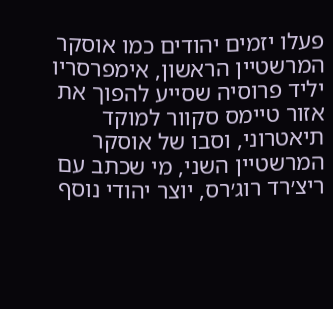פעלו יזמים יהודים כמו אוסקר המרשטיין הראשון, אימפרסריו יליד פרוסיה שסייע להפוך את אזור טיימס סקוור למוקד תיאטרוני, וסבו של אוסקר המרשטיין השני, מי שכתב עם ריצ׳רד רוג׳רס, יוצר יהודי נוסף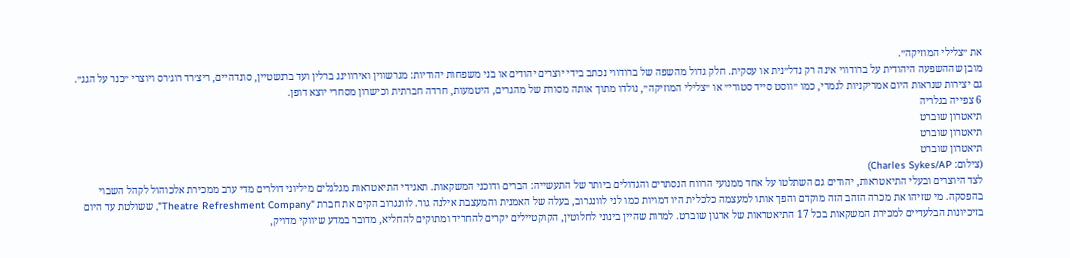את ״צלילי המוזיקה״.
מובן שההשפעה היהודית על ברודווי אינה רק נדל״נית או עסקית. חלק גדול מהשפה של ברודווי נכתב בידי יוצרים יהודים או בני משפחות יהודיות: מגרשווין ואירווינג ברלין ועד ברנשטיין, סונדהיים, ריצ׳רד רוג׳רס ויוצרי ״כנר על הגג״. גם יצירות שנראות היום אמריקניות לגמרי, כמו ״ווסט סייד סטורי״ או ״צלילי המוזיקה״, נולדו מתוך אותה מסורת של מהגרים, היטמעות, חרדה חברתית וכישרון מסחרי יוצא דופן.
6 צפייה בגלריה
תיאטרון שוברט
תיאטרון שוברט
תיאטרון שוברט
(צילום: Charles Sykes/AP)
לצד היוצרים ובעלי התיאטראות, יהודים גם השתלטו על אחד ממנועי הרווח הנסתרים והגדולים ביותר של התעשייה: הברים ודוכני המשקאות. תאגידי התיאטראות מגלגלים מיליוני דולרים מדי ערב ממכירת אלכוהול לקהל השבוי בהפסקה. מי שזיהו את מכרה הזהב הזה מוקדם והפך אותו למעצמה כלכלית היו דמויות כמו לני לוונגרוב, בעלה של האמנית והמעצבת אילנה גור. לוונגרוב הקים את חברת "Theatre Refreshment Company", ששולטת עד היום בזיכיונות הבלעדיים למכירת המשקאות בכל 17 התיאטראות של ארגון שוברט. למרות שהיין בינוני לחלוטין, הקוקטיילים יקרים להחריד ומתוקים להחליא, מדובר במדע שיווקי מדויק,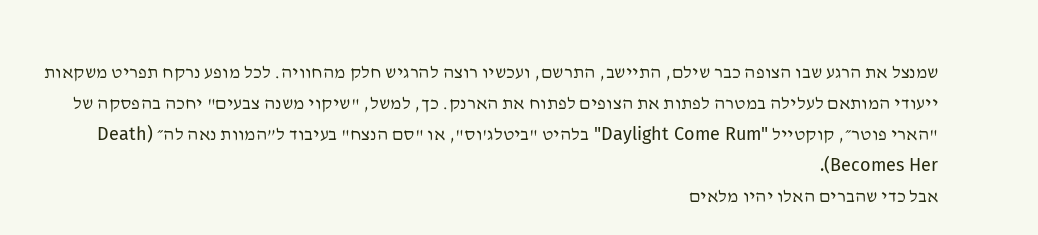שמנצל את הרגע שבו הצופה כבר שילם, התיישב, התרשם, ועכשיו רוצה להרגיש חלק מהחוויה. לכל מופע נרקח תפריט משקאות ייעודי המותאם לעלילה במטרה לפתות את הצופים לפתוח את הארנק. כך, למשל, "שיקוי משנה צבעים" יחכה בהפסקה של "הארי פוטר״, קוקטייל "Daylight Come Rum" בלהיט "ביטלג'וס", או "סם הנצח" בעיבוד ל”המוות נאה לה״ (Death Becomes Her).
אבל כדי שהברים האלו יהיו מלאים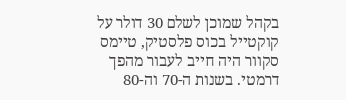בקהל שמוכן לשלם 30 דולר על קוקטייל בכוס פלסטיק, טיימס סקוור היה חייב לעבור מהפך דרמטי. בשנות ה-70 וה-80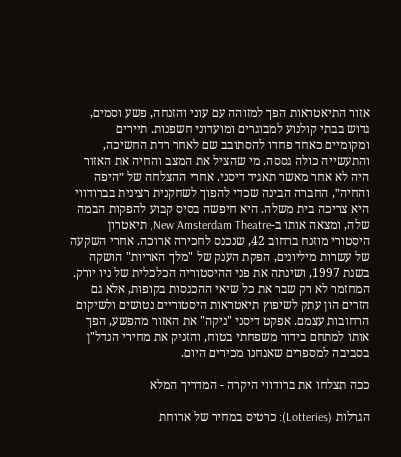אזור התיאטראות הפך למזוהה עם עוני והזנחה, פשע וסמים, גדוש בבתי קולנוע למבוגרים ומועדוני חשפנות. תיירים ומקומיים כאחד פחדו להסתובב שם לאחר רדת החשיכה, והתעשייה כולה גססה. מי שהציל את המצב והחיה את האזור היה לא אחר מאשר תאגיד דיסני. אחרי ההצלחה של ״היפה והחיה״, החברה הבינה שכדי להפוך לשחקנית רצינית בברודווי היא צריכה בית משלה. היא חיפשה בסיס קבוע להפקות הבמה שלה, ומצאה אותו ב-New Amsterdam Theatre, תיאטרון היסטורי מוזנח ברחוב 42, שנכנס לחכירה ארוכה. אחרי השקעה של עשרות מיליונים, הפקת הענק של "מלך האריות" הושקה בשנת 1997, ושינתה את פני ההיסטוריה הכלכלית של ניו יורק. המחזמר לא רק שבר את כל שיאי ההכנסות בקופות, אלא גם הזרים הון עתק לשיפוץ תיאטראות היסטוריים נטושים ולשיקום הרחובות עצמם. אפקט דיסני "ניקה" את האזור מהפשע, הפך אותו למתחם בידור משפחתי בטוח, והזניק את מחירי הנדל"ן בסביבה למספרים שאנחנו מכירים היום.

ככה תצלחו את ברודווי היקרה - המדריך המלא

הגרלות (Lotteries): כרטיס במחיר של ארוחת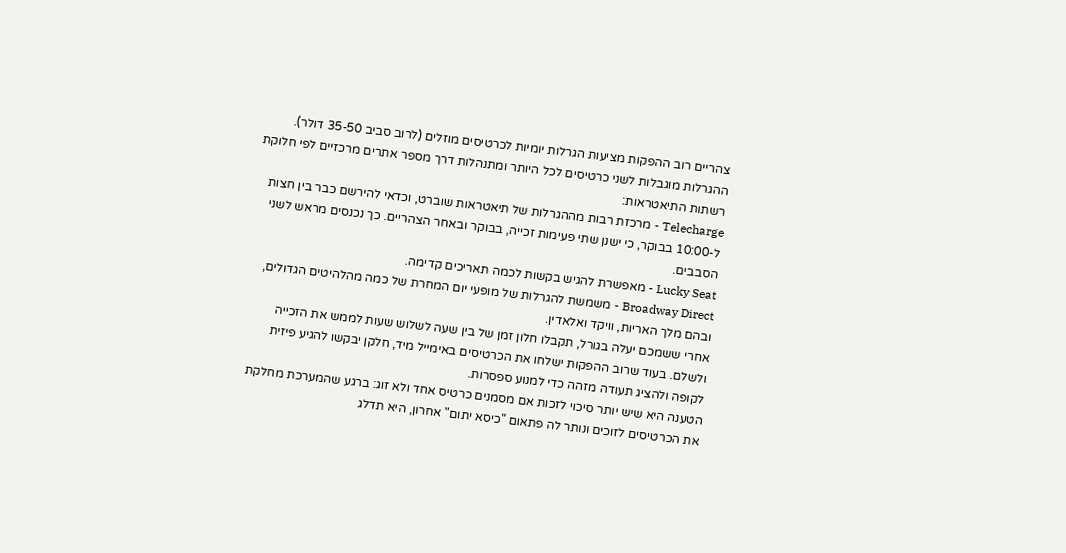צהריים רוב ההפקות מציעות הגרלות יומיות לכרטיסים מוזלים (לרוב סביב 35-50 דולר). ההגרלות מוגבלות לשני כרטיסים לכל היותר ומתנהלות דרך מספר אתרים מרכזיים לפי חלוקת רשתות התיאטראות:
Telecharge - מרכזת רבות מההגרלות של תיאטראות שוברט, וכדאי להירשם כבר בין חצות ל-10:00 בבוקר, כי ישנן שתי פעימות זכייה, בבוקר ובאחר הצהריים. כך נכנסים מראש לשני הסבבים.
Lucky Seat - מאפשרת להגיש בקשות לכמה תאריכים קדימה.
Broadway Direct - משמשת להגרלות של מופעי יום המחרת של כמה מהלהיטים הגדולים, ובהם מלך האריות, וויקד ואלאדין.
אחרי ששמכם יעלה בגורל, תקבלו חלון זמן של בין שעה לשלוש שעות לממש את הזכייה ולשלם. בעוד שרוב ההפקות ישלחו את הכרטיסים באימייל מיד, חלקן יבקשו להגיע פיזית לקופה ולהציג תעודה מזהה כדי למנוע ספסרות.
הטענה היא שיש יותר סיכוי לזכות אם מסמנים כרטיס אחד ולא זוג: ברגע שהמערכת מחלקת את הכרטיסים לזוכים ונותר לה פתאום "כיסא יתום" אחרון, היא תדלג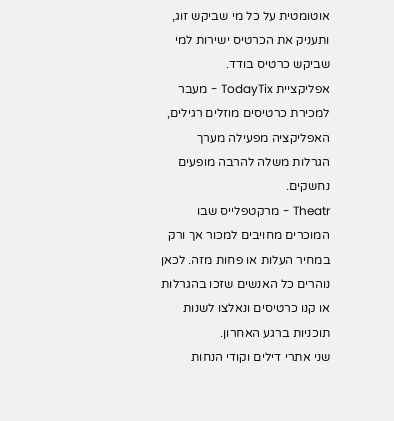אוטומטית על כל מי שביקש זוג, ותעניק את הכרטיס ישירות למי שביקש כרטיס בודד.
אפליקציית TodayTix - מעבר למכירת כרטיסים מוזלים רגילים, האפליקציה מפעילה מערך הגרלות משלה להרבה מופעים נחשקים.
Theatr - מרקטפלייס שבו המוכרים מחויבים למכור אך ורק במחיר העלות או פחות מזה. לכאן נוהרים כל האנשים שזכו בהגרלות או קנו כרטיסים ונאלצו לשנות תוכניות ברגע האחרון.
שני אתרי דילים וקודי הנחות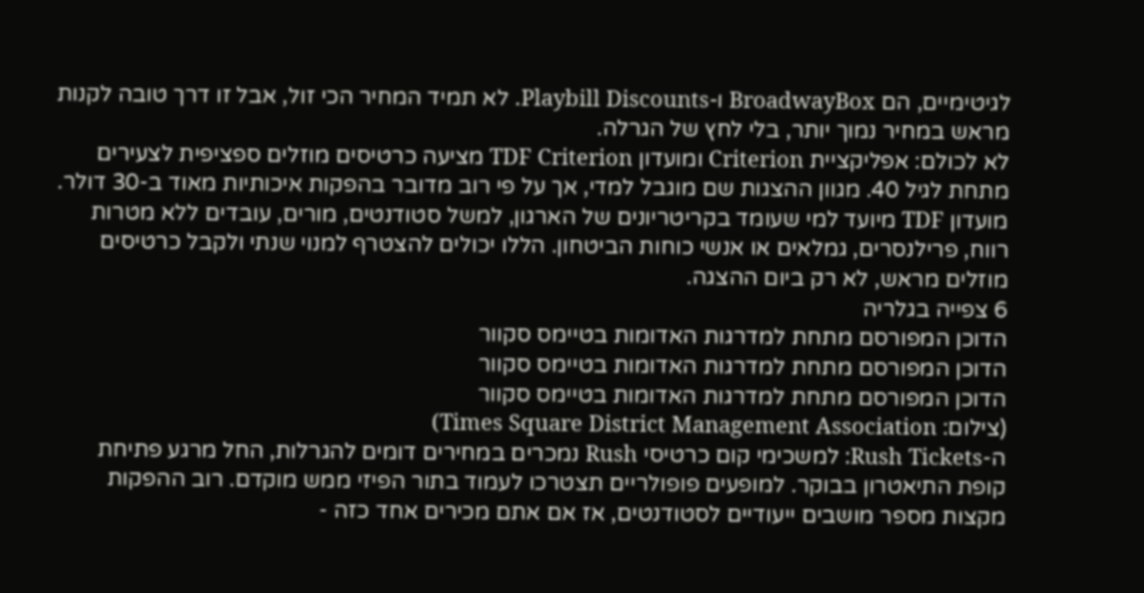לגיטימיים, הם BroadwayBox ו-Playbill Discounts. לא תמיד המחיר הכי זול, אבל זו דרך טובה לקנות מראש במחיר נמוך יותר, בלי לחץ של הגרלה.
לא לכולם: אפליקציית Criterion ומועדון TDF Criterion מציעה כרטיסים מוזלים ספציפית לצעירים מתחת לגיל 40. מגוון ההצגות שם מוגבל למדי, אך על פי רוב מדובר בהפקות איכותיות מאוד ב-30 דולר. מועדון TDF מיועד למי שעומד בקריטריונים של הארגון, למשל סטודנטים, מורים, עובדים ללא מטרות רווח, פרילנסרים, גמלאים או אנשי כוחות הביטחון. הללו יכולים להצטרף למנוי שנתי ולקבל כרטיסים מוזלים מראש, לא רק ביום ההצגה.
6 צפייה בגלריה
הדוכן המפורסם מתחת למדרגות האדומות בטיימס סקוור
הדוכן המפורסם מתחת למדרגות האדומות בטיימס סקוור
הדוכן המפורסם מתחת למדרגות האדומות בטיימס סקוור
(צילום: Times Square District Management Association)
ה-Rush Tickets: למשכימי קום כרטיסי Rush נמכרים במחירים דומים להגרלות, החל מרגע פתיחת קופת התיאטרון בבוקר. למופעים פופולריים תצטרכו לעמוד בתור הפיזי ממש מוקדם. רוב ההפקות מקצות מספר מושבים ייעודיים לסטודנטים, אז אם אתם מכירים אחד כזה -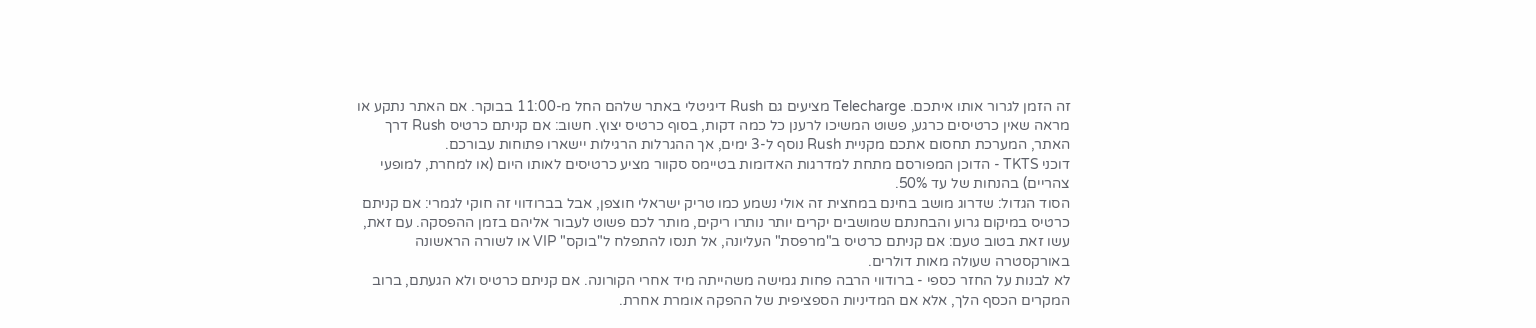זה הזמן לגרור אותו איתכם. Telecharge מציעים גם Rush דיגיטלי באתר שלהם החל מ-11:00 בבוקר. אם האתר נתקע או מראה שאין כרטיסים כרגע, פשוט המשיכו לרענן כל כמה דקות, בסוף כרטיס יצוץ. חשוב: אם קניתם כרטיס Rush דרך האתר, המערכת תחסום אתכם מקניית Rush נוסף ל-3 ימים, אך ההגרלות הרגילות יישארו פתוחות עבורכם.
דוכני TKTS - הדוכן המפורסם מתחת למדרגות האדומות בטיימס סקוור מציע כרטיסים לאותו היום (או למחרת, למופעי צהריים) בהנחות של עד 50%.
הסוד הגדול: שדרוג מושב בחינם במחצית זה אולי נשמע כמו טריק ישראלי חוצפן, אבל בברודווי זה חוקי לגמרי: אם קניתם כרטיס במיקום גרוע והבחנתם שמושבים יקרים יותר נותרו ריקים, מותר לכם פשוט לעבור אליהם בזמן ההפסקה. עם זאת, עשו זאת בטוב טעם: אם קניתם כרטיס ב"מרפסת" העליונה, אל תנסו להתפלח ל"בוקס" VIP או לשורה הראשונה באורקסטרה שעולה מאות דולרים.
לא לבנות על החזר כספי - ברודווי הרבה פחות גמישה משהייתה מיד אחרי הקורונה. אם קניתם כרטיס ולא הגעתם, ברוב המקרים הכסף הלך, אלא אם המדיניות הספציפית של ההפקה אומרת אחרת.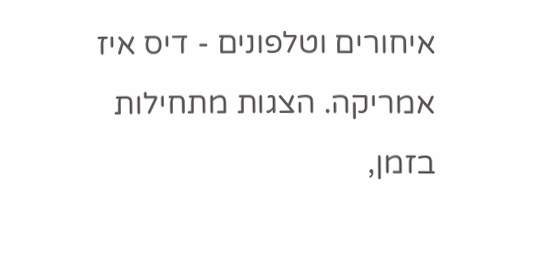איחורים וטלפונים - דיס איז אמריקה. הצגות מתחילות בזמן,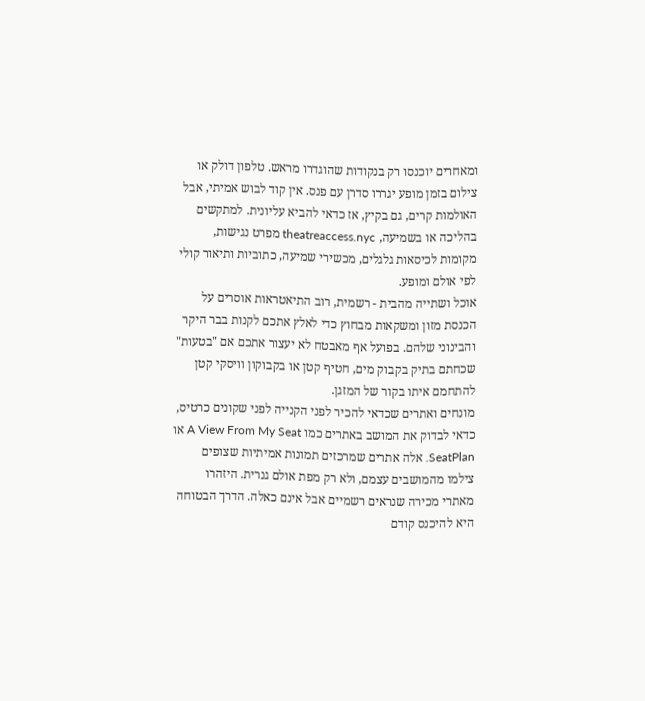ומאחרים יוכנסו רק בנקודות שהוגדרו מראש. טלפון דולק או צילום בזמן מופע יגררו סדרן עם פנס. אין קוד לבוש אמיתי, אבל האולמות קרים, גם בקיץ, אז כדאי להביא עליונית. למתקשים בהליכה או בשמיעה, theatreaccess.nyc מפרט נגישות, מקומות לכיסאות גלגלים, מכשירי שמיעה, כתוביות ותיאור קולי לפי אולם ומופע.
אוכל ושתייה מהבית - רשמית, רוב התיאטראות אוסרים על הכנסת מזון ומשקאות מבחוץ כדי לאלץ אתכם לקנות בבר היקר והבינוני שלהם. בפועל אף מאבטח לא יעצור אתכם אם "בטעות" שכחתם בתיק בקבוק מים, חטיף קטן או בקבוקון וויסקי קטן להתחמם איתו בקור של המזגן.
מונחים ואתרים שכדאי להכיר לפני הקנייה לפני שקונים כרטיס, כדאי לבדוק את המושב באתרים כמו A View From My Seat או SeatPlan. אלה אתרים שמרכזים תמונות אמיתיות שצופים צילמו מהמושבים עצמם, ולא רק מפת אולם גנרית. היזהרו מאתרי מכירה שנראים רשמיים אבל אינם כאלה. הדרך הבטוחה היא להיכנס קודם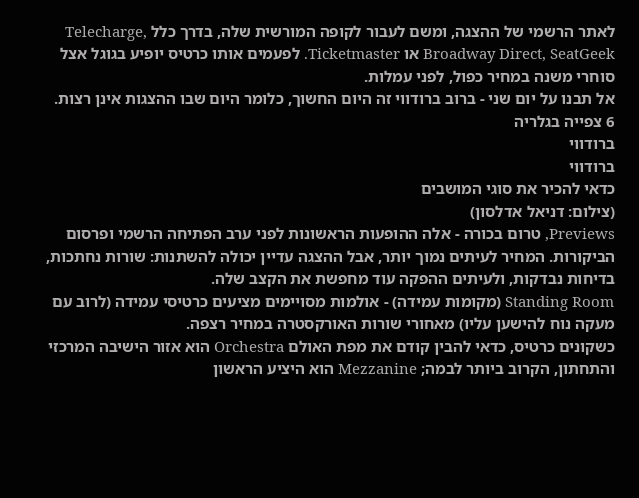לאתר הרשמי של ההצגה, ומשם לעבור לקופה המורשית שלה, בדרך כלל Telecharge, Broadway Direct, SeatGeek או Ticketmaster. לפעמים אותו כרטיס יופיע בגוגל אצל סוחרי משנה במחיר כפול, לפני עמלות.
אל תבנו על יום שני - ברוב ברודווי זה היום החשוך, כלומר היום שבו ההצגות אינן רצות.
6 צפייה בגלריה
ברודווי
ברודווי
כדאי להכיר את סוגי המושבים
(צילום: דניאל אדלסון)
Previews, טרום בכורה - אלה ההופעות הראשונות לפני ערב הפתיחה הרשמי ופרסום הביקורות. המחיר לעיתים נמוך יותר, אבל ההצגה עדיין יכולה להשתנות: שורות נחתכות, בדיחות נבדקות, ולעיתים ההפקה עוד מחפשת את הקצב שלה.
Standing Room (מקומות עמידה) - אולמות מסויימים מציעים כרטיסי עמידה (לרוב עם מעקה נוח להישען עליו) מאחורי שורות האורקסטרה במחיר רצפה.
כשקונים כרטיס, כדאי להבין קודם את מפת האולם Orchestra הוא אזור הישיבה המרכזי והתחתון, הקרוב ביותר לבמה; Mezzanine הוא היציע הראשון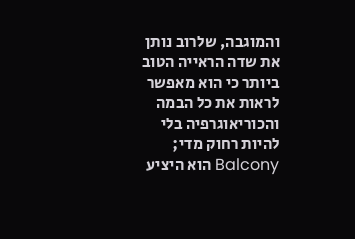והמוגבה, שלרוב נותן את שדה הראייה הטוב ביותר כי הוא מאפשר לראות את כל הבמה והכוריאוגרפיה בלי להיות רחוק מדי; Balcony הוא היציע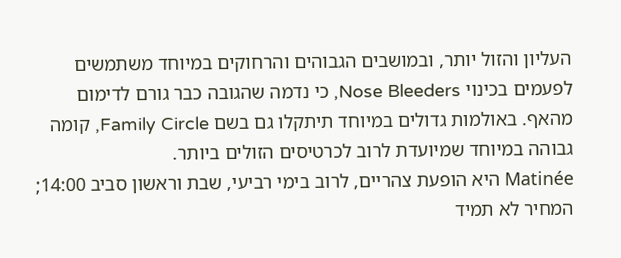העליון והזול יותר, ובמושבים הגבוהים והרחוקים במיוחד משתמשים לפעמים בכינוי Nose Bleeders, כי נדמה שהגובה כבר גורם לדימום מהאף. באולמות גדולים במיוחד תיתקלו גם בשם Family Circle, קומה גבוהה במיוחד שמיועדת לרוב לכרטיסים הזולים ביותר.
Matinée היא הופעת צהריים, לרוב בימי רביעי, שבת וראשון סביב 14:00; המחיר לא תמיד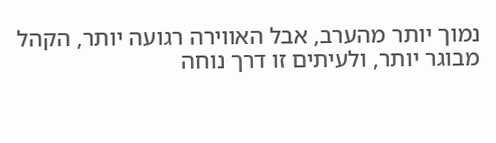נמוך יותר מהערב, אבל האווירה רגועה יותר, הקהל מבוגר יותר, ולעיתים זו דרך נוחה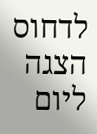לדחוס הצגה ליום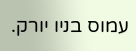עמוס בניו יורק.